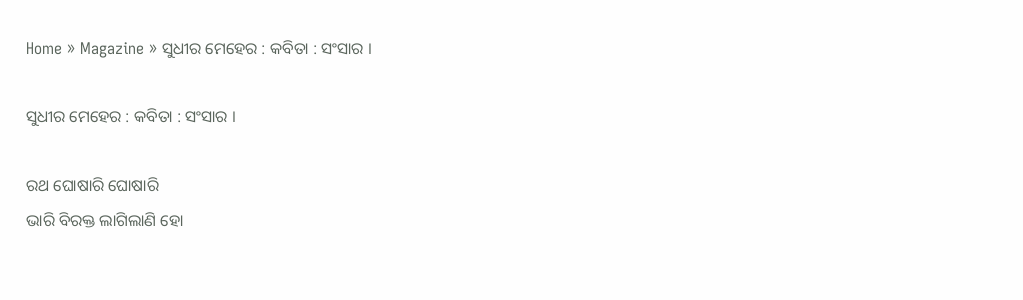Home » Magazine » ସୁଧୀର ମେହେର : କବିତା : ସଂସାର ।

ସୁଧୀର ମେହେର : କବିତା : ସଂସାର ।

ରଥ ଘୋଷାରି ଘୋଷାରି
ଭାରି ବିରକ୍ତ ଲାଗିଲାଣି ହୋ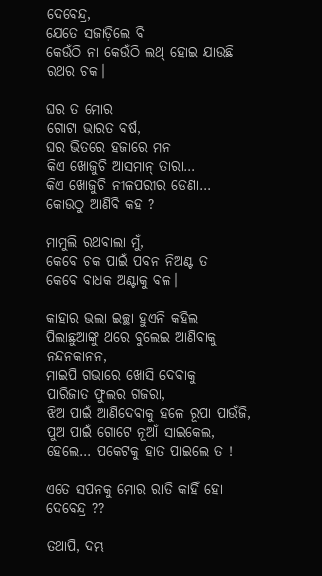ଦେବେନ୍ଦ୍ର,
ଯେତେ ସଜାଡ଼ିଲେ ବି
କେଉଁଠି ନା କେଉଁଠି ଲଥ୍ ହୋଇ ଯାଉଛି
ରଥର ଚକ।

ଘର ତ ମୋର
ଗୋଟା ଭାରତ ବର୍ଷ,
ଘର ଭିତରେ ହଜାରେ ମନ
କିଏ ଖୋଜୁଚି ଆସମାନ୍ ତାରା…
କିଏ ଖୋଜୁଚି ନୀଳପରୀର ଡେଣା…
କୋଉଠୁ ଆଣିବି କହ ?

ମାମୁଲି ରଥବାଲା ମୁଁ,
କେବେ ଚକ ପାଇଁ ପବନ ନିଅଣ୍ଟ ତ
କେବେ ବାଧକ ଅଣ୍ଟାକୁ ବଳ।

କାହାର ଭଲା ଇଚ୍ଛା ହୁଏନି କହିଲ
ପିଲାଛୁଆଙ୍କୁ ଥରେ ବୁଲେଇ ଆଣିବାକୁ ନନ୍ଦନକାନନ,
ମାଇପି ଗଭାରେ ଖୋସି ଦେବାକୁ
ପାରିଜାତ ଫୁଲର ଗଜରା,
ଝିଅ ପାଇଁ ଆଣିଦେବାକୁ ହଳେ ରୂପା ପାଉଁଜି,
ପୁଅ ପାଇଁ ଗୋଟେ ନୂଆଁ ସାଇକେଲ,
ହେଲେ… ପକେଟକୁ ହାତ ପାଇଲେ ତ !

ଏତେ ସପନକୁ ମୋର ରାତି କାହିଁ ହୋ ଦେବେନ୍ଦ୍ର ??

ତଥାପି, ଦମ୍ଭ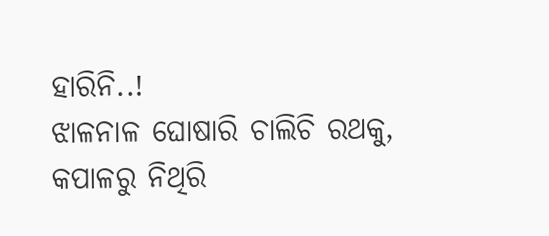ହାରିନି..!
ଝାଳନାଳ ଘୋଷାରି ଚାଲିଚି ରଥକୁ,
କପାଳରୁ ନିଥିରି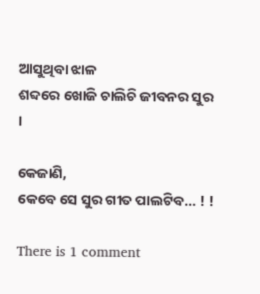ଆସୁଥିବା ଝାଳ
ଶବ୍ଦରେ ଖୋଜି ଚାଲିଚି ଜୀବନର ସୁର ।

କେଜାଣି,
କେବେ ସେ ସୁର ଗୀତ ପାଲଟିବ… ! !

There is 1 comment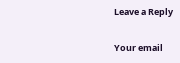Leave a Reply

Your email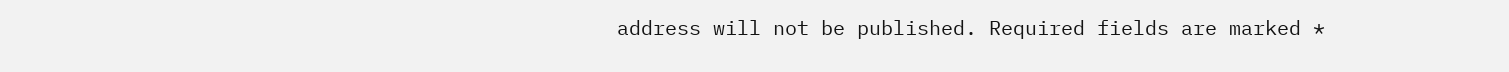address will not be published. Required fields are marked *